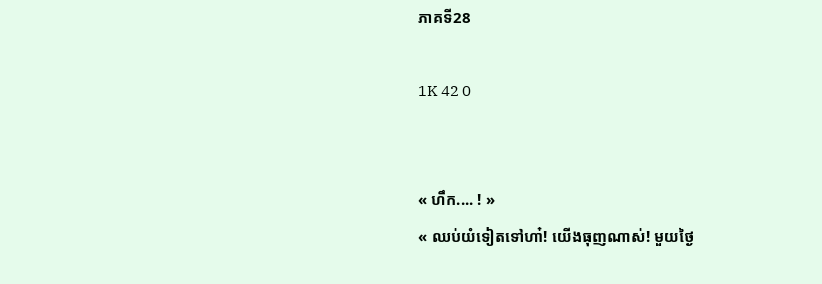ភាគទី28

1K 42 0


« ហឹក.... ! »
« ឈប់យំទៀតទៅហា៎! យើងធុញណាស់! មួយថ្ងៃ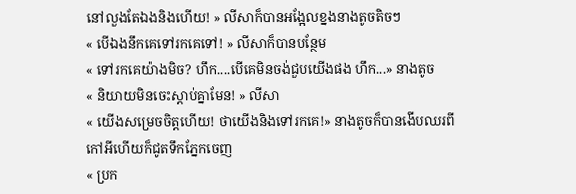នៅលួងតែឯងនិងហើយ! » លីសាក៏បានអង្អែលខ្នងនាងតូចតិចៗ
« បើឯងនឹកគេទៅរកគេទៅ! » លីសាក៏បានបន្ថែម
« ទៅរកគេយ៉ាងមិច? ហឹក....បើគេមិនចង់ជួបយើងផង ហឹក...» នាងតូច
« និយាយមិនចេះស្តាប់គ្នាមែន! » លីសា
« យើងសម្រេចចិត្តហើយ! ថាយើងនិងទៅរកគេ!» នាងតូចក៏បានងើបឈរពីកៅអីហើយក៏ជូតទឹកភ្នែកចេញ
« ប្រក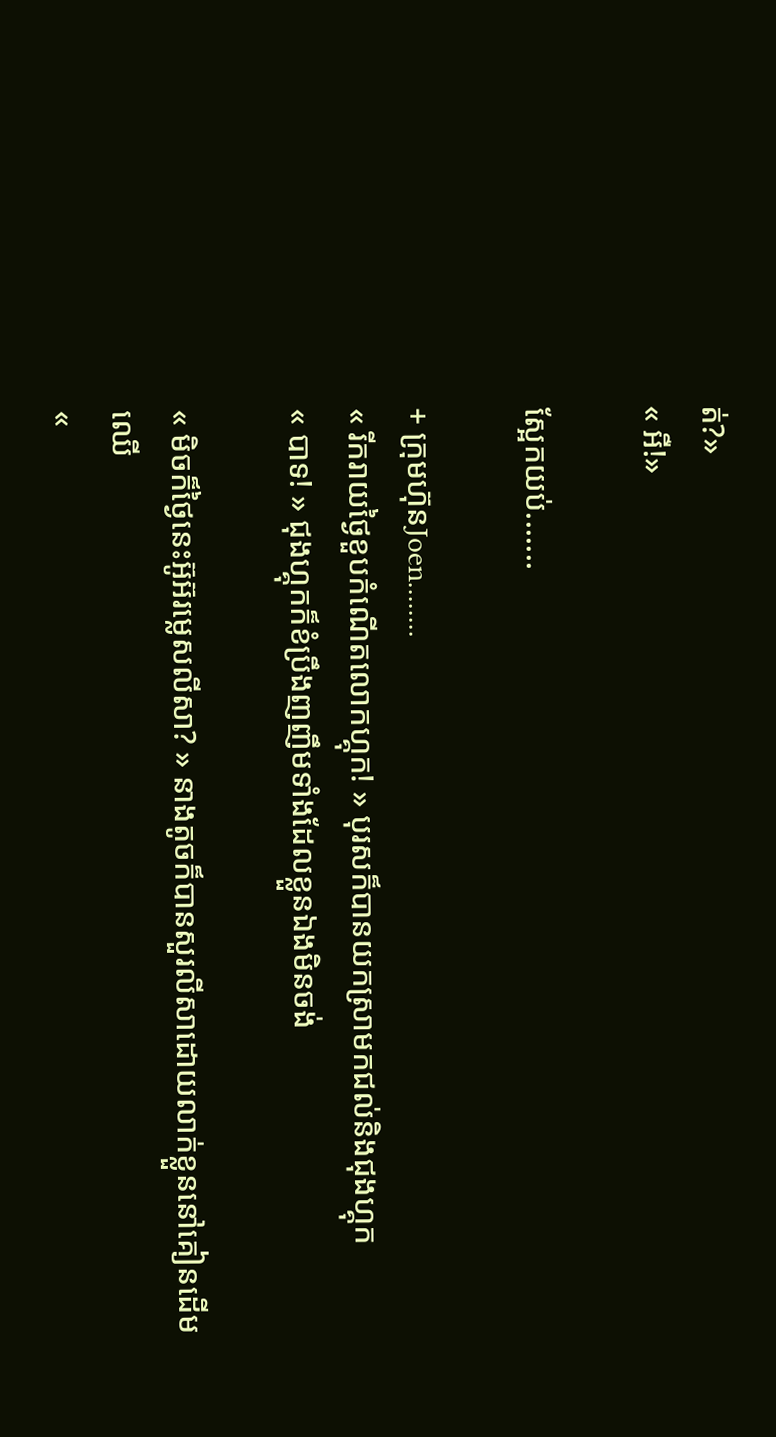ត់?»
« អឺ!»

ស្អែកយប់.......

+ ក្រុមហ៊ុនJoen........
« រីករាយថ្ងៃខួបកំណើតលោកហ្គុក! » បុរសក៏បានយកស្រាមកជល់និងជុងហ្គុក
« បាទ! » ជុងហ្គុកក៏ខំប្រឹងញញឹមទាំងដែលខ្លួនឯងមិនចង់

« មិចក៏ថ្ងៃនេះអ៊ូអ៊រម្លេសលីសា? » នាងតូចក៏បានសួរលីសាដោយលាក់ខ្លួននៅគៀនដើមឈើ
«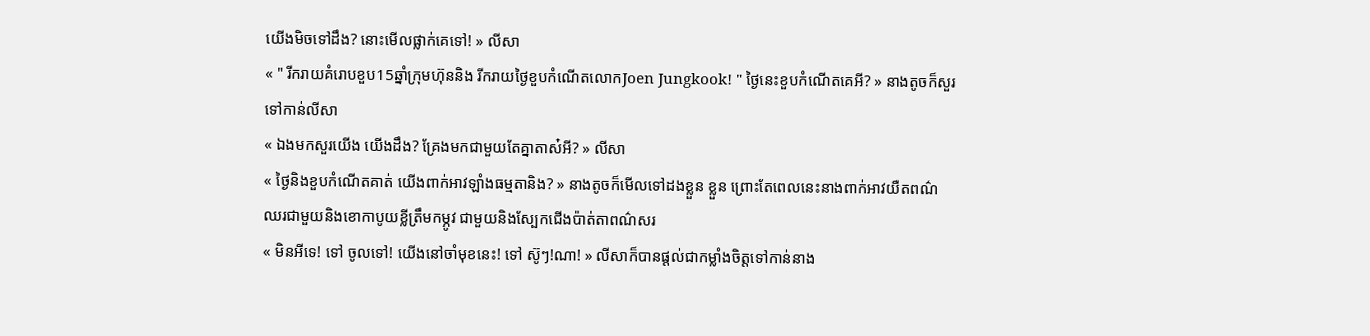យើងមិចទៅដឹង? នោះមើលផ្លាក់គេទៅ! » លីសា
« " រីករាយគំរោបខួប15ឆ្នាំក្រុមហ៊ុននិង រីករាយថ្ងៃខួបកំណើតលោកJoen Jungkook! " ថ្ងៃនេះខួបកំណើតគេអី? » នាងតូចក៏សួរទៅកាន់លីសា
« ឯងមកសួរយើង យើងដឹង? គ្រែងមកជាមួយតែគ្នាតាស៎អី? » លីសា
« ថ្ងៃនិងខួបកំណើតគាត់ យើងពាក់អាវឡាំងធម្មតានិង? » នាងតូចក៏មើលទៅដងខ្លួន ខ្លួន ព្រោះតែពេលនេះនាងពាក់អាវយឺតពណ៌ឈរជាមួយនិងខោកាបូយខ្លីត្រឹមកម្ភូវ ជាមួយនិងស្បែកជើងប៉ាត់តាពណ៌សរ
« មិនអីទេ! ទៅ ចូលទៅ! យើងនៅចាំមុខនេះ! ទៅ ស៊ូៗ!ណា! » លីសាក៏បានផ្តល់ជាកម្លាំងចិត្តទៅកាន់នាង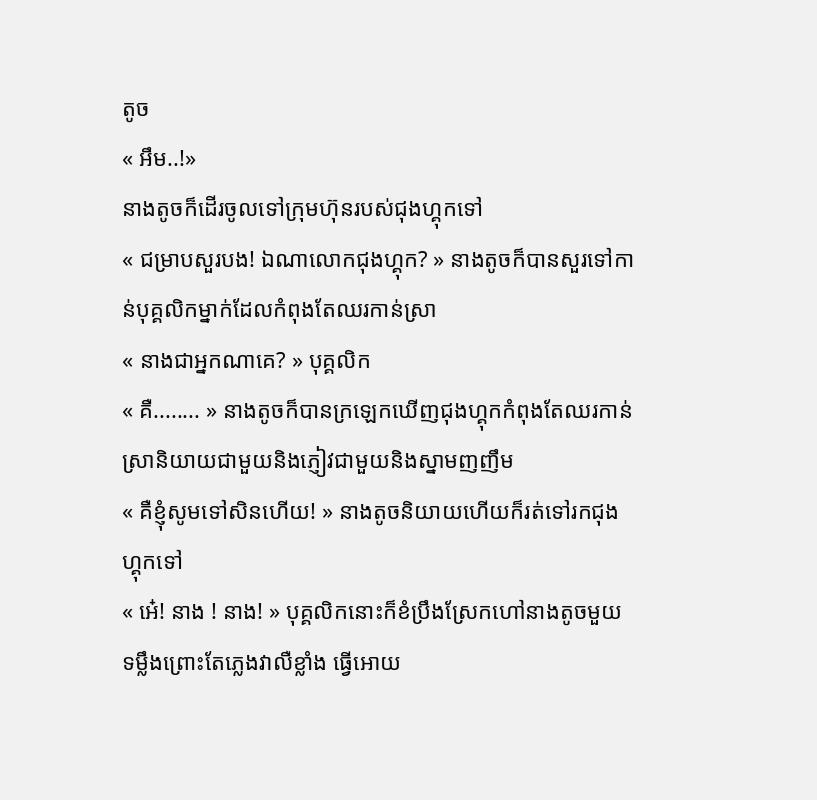តូច
« អឹម..!»
នាងតូចក៏ដើរចូលទៅក្រុមហ៊ុនរបស់ជុងហ្គុកទៅ
« ជម្រាបសួរបង! ឯណាលោកជុងហ្គុក? » នាងតូចក៏បានសួរទៅកាន់បុគ្គលិកម្នាក់ដែលកំពុងតែឈរកាន់ស្រា
« នាងជាអ្នកណាគេ? » បុគ្គលិក
« គឺ........ » នាងតូចក៏បានក្រឡេកឃើញជុងហ្គុកកំពុងតែឈរកាន់ស្រានិយាយជាមួយនិងភ្ញៀវជាមួយនិងស្នាមញញឹម
« គឺខ្ញុំសូមទៅសិនហើយ! » នាងតូចនិយាយហើយក៏រត់ទៅរកជុងហ្គុកទៅ
« អេ៎! នាង ! នាង! » បុគ្គលិកនោះក៏ខំប្រឹងស្រែកហៅនាងតូចមួយទម្លឹងព្រោះតែភ្លេងវាលឺខ្លាំង ធ្វើអោយ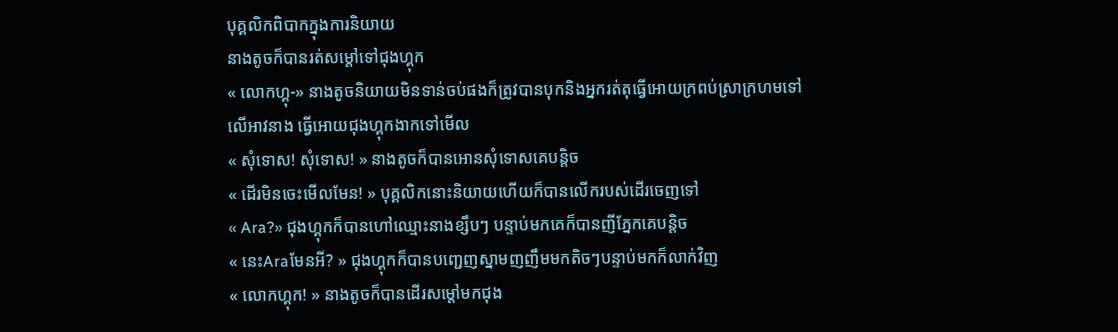បុគ្គលិកពិបាកក្នុងការនិយាយ
នាងតូចក៏បានរត់សម្តៅទៅជុងហ្គុក
« លោកហ្គុ-» នាងតូចនិយាយមិនទាន់ចប់ផងក៏ត្រូវបានបុកនិងអ្នករត់តុធ្វើអោយក្រពប់ស្រាក្រហមទៅលើអាវនាង ធ្វើអោយជុងហ្គុកងាកទៅមើល
« សុំទោស! សុំទោស! » នាងតូចក៏បានអោនសុំទោសគេបន្តិច
« ដើរមិនចេះមើលមែន! » បុគ្គលិកនោះនិយាយហើយក៏បានលើករបស់ដើរចេញទៅ
« Ara?» ជុងហ្គុកក៏បានហៅឈ្មោះនាងខ្សឹបៗ បន្ទាប់មកគេក៏បានញីភ្នែកគេបន្តិច
« នេះAraមែនអី? » ជុងហ្គុកក៏បានបញ្ជេញស្នាមញញឹមមកតិចៗបន្ទាប់មកក៏លាក់វិញ
« លោកហ្គុក! » នាងតូចក៏បានដើរសម្តៅមកជុង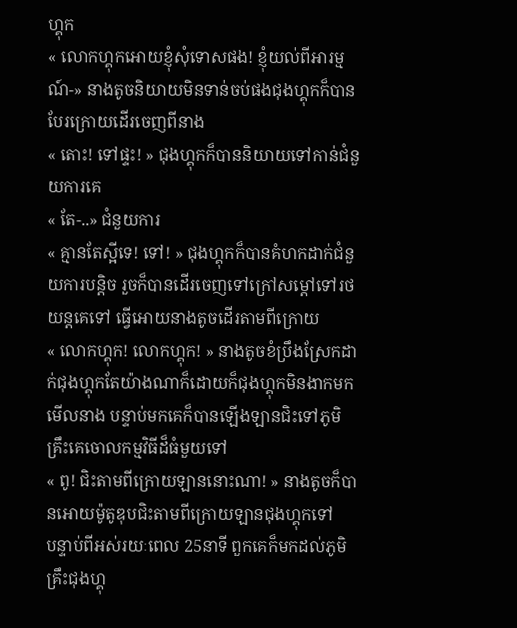ហ្គុក
« លោកហ្គុកអោយខ្ញុំសុំទោសផង! ខ្ញុំយល់ពីអារម្មណ៍-» នាងតូចនិយាយមិនទាន់ចប់ផងជុងហ្គុកក៏បានបែរក្រោយដើរចេញពីនាង
« តោះ! ទៅផ្ទះ! » ជុងហ្គុកក៏បាននិយាយទៅកាន់ជំនួយការគេ
« តែ-..» ជំនួយការ
« គ្មានតែស្អីទេ! ទៅ! » ជុងហ្គុកក៏បានគំហកដាក់ជំនួយការបន្តិច រួចក៏បានដើរចេញទៅក្រៅសម្តៅទៅរថយន្តគេទៅ ធ្វើអោយនាងតូចដើរតាមពីក្រោយ
« លោកហ្គុក! លោកហ្គុក! » នាងតូចខំប្រឹងស្រែកដាក់ជុងហ្គុកតែយ៉ាងណាក៏ដោយក៏ជុងហ្គុកមិនងាកមកមើលនាង បន្ទាប់មកគេក៏បានឡើងឡានជិះទៅភូមិគ្រឹះគេចោលកម្មវិធីដ៏ធំមួយទៅ
« ពូ! ជិះតាមពីក្រោយឡាននោះណា! » នាងតូចក៏បានអោយម៉ូតូឌុបជិះតាមពីក្រោយឡានជុងហ្គុកទៅ
បន្ទាប់ពីអស់រយៈពេល 25នាទី ពួកគេក៏មកដល់ភូមិគ្រឹះជុងហ្គុ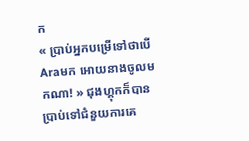ក
« ប្រាប់អ្នកបម្រើទៅថាបើAraមក អោយនាងចូលមកណា! » ជុងហ្គុកក៏បានប្រាប់ទៅជំនួយការគេ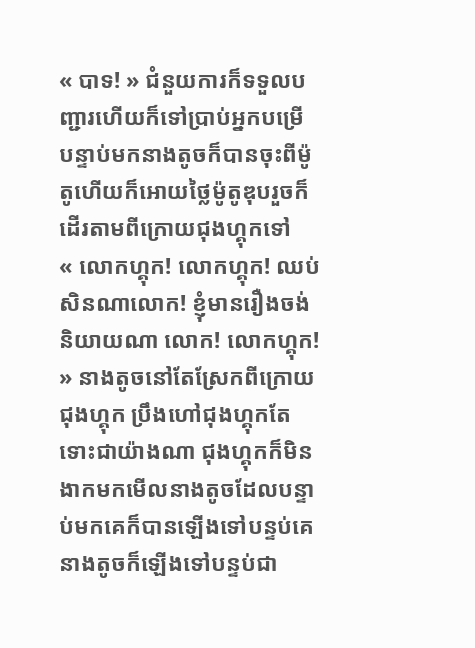« បាទ! » ជំនួយការក៏ទទួលបញ្ជារហើយក៏ទៅប្រាប់អ្នកបម្រើ បន្ទាប់មកនាងតូចក៏បានចុះពីម៉ូតូហើយក៏អោយថ្លៃម៉ូតូឌុបរួចក៏ដើរតាមពីក្រោយជុងហ្គុកទៅ
« លោកហ្គុក! លោកហ្គុក! ឈប់សិនណាលោក! ខ្ញុំមានរឿងចង់និយាយណា លោក! លោកហ្គុក! » នាងតូចនៅតែស្រែកពីក្រោយជុងហ្គុក ប្រឹងហៅជុងហ្គុកតែទោះជាយ៉ាងណា ជុងហ្គុកក៏មិនងាកមកមើលនាងតូចដែលបន្ទាប់មកគេក៏បានឡើងទៅបន្ទប់គេ នាងតូចក៏ឡើងទៅបន្ទប់ជា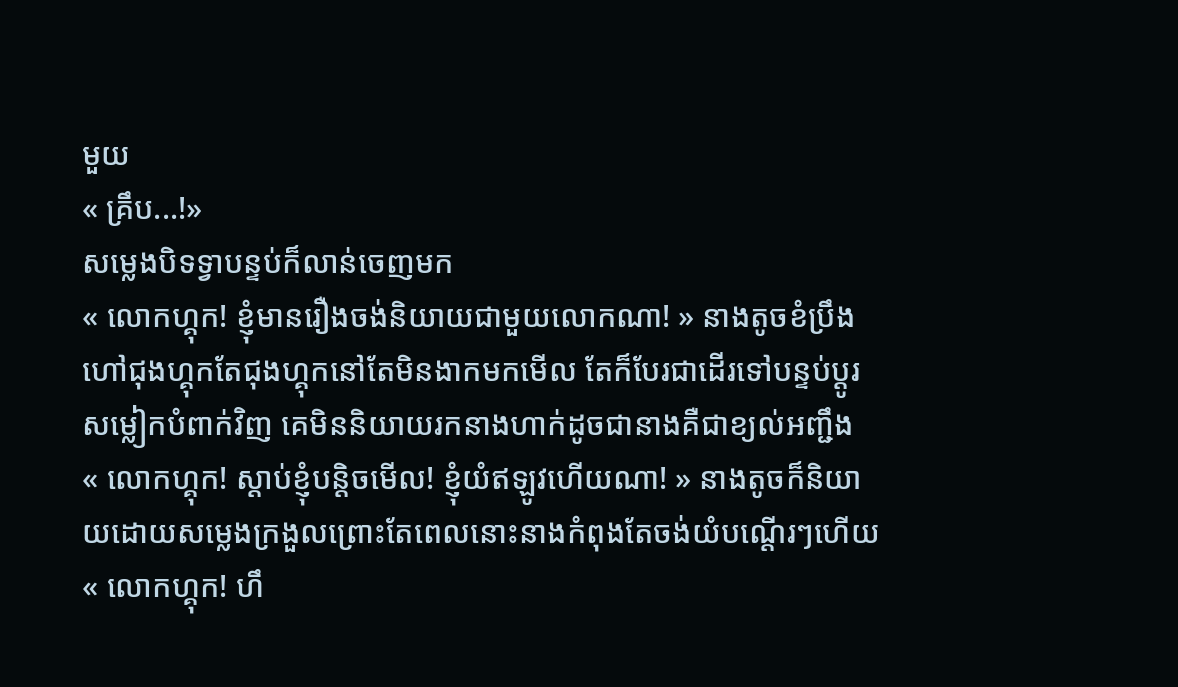មួយ
« គ្រឹប...!»
សម្លេងបិទទ្វាបន្ទប់ក៏លាន់ចេញមក
« លោកហ្គុក! ខ្ញុំមានរឿងចង់និយាយជាមួយលោកណា! » នាងតូចខំប្រឹងហៅជុងហ្គុកតែជុងហ្គុកនៅតែមិនងាកមកមើល តែក៏បែរជាដើរទៅបន្ទប់ប្តូរសម្លៀកបំពាក់វិញ គេមិននិយាយរកនាងហាក់ដូចជានាងគឺជាខ្យល់អញ្ជឹង
« លោកហ្គុក! ស្តាប់ខ្ញុំបន្តិចមើល! ខ្ញុំយំឥឡូវហើយណា! » នាងតូចក៏និយាយដោយសម្លេងក្រងួលព្រោះតែពេលនោះនាងកំពុងតែចង់យំបណ្តើរៗហើយ
« លោកហ្គុក! ហឹ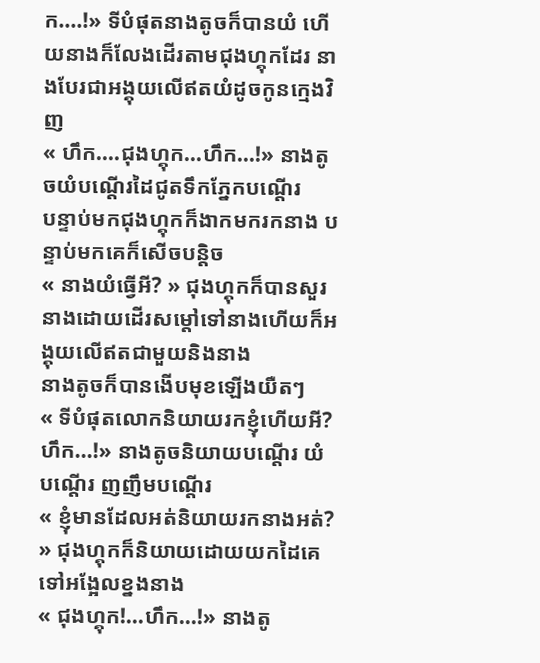ក....!» ទីបំផុតនាងតូចក៏បានយំ ហើយនាងក៏លែងដើរតាមជុងហ្គុកដែរ នាងបែរជាអង្គុយលើឥតយំដូចកូនក្មេងវិញ
« ហឹក....ជុងហ្គុក...ហឹក...!» នាងតូចយំបណ្តើរដៃជូតទឹកភ្នែកបណ្តើរ
បន្ទាប់មកជុងហ្គុកក៏ងាកមករកនាង បន្ទាប់មកគេក៏សើចបន្តិច
« នាងយំធ្វើអី? » ជុងហ្គុកក៏បានសួរនាងដោយដើរសម្តៅទៅនាងហើយក៏អង្គុយលើឥតជាមួយនិងនាង
នាងតូចក៏បានងើបមុខឡើងយឺតៗ
« ទីបំផុតលោកនិយាយរកខ្ញុំហើយអី? ហឹក...!» នាងតូចនិយាយបណ្តើរ យំបណ្តើរ ញញឹមបណ្តើរ
« ខ្ញុំមានដែលអត់និយាយរកនាងអត់? » ជុងហ្គុកក៏និយាយដោយយកដៃគេទៅអង្អែលខ្នងនាង
« ជុងហ្គុក!...ហឹក...!» នាងតូ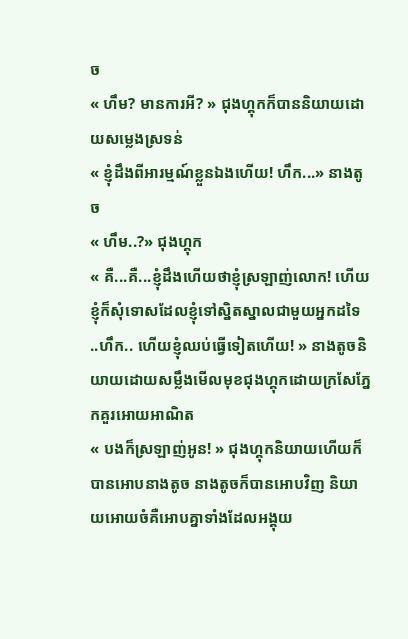ច
« ហឹម? មានការអី? » ជុងហ្គុកក៏បាននិយាយដោយសម្លេងស្រទន់
« ខ្ញុំដឹងពីអារម្មណ៍ខ្លួនឯងហើយ! ហឹក...» នាងតូច
« ហឹម..?» ជុងហ្គុក
« គឺ...គឺ...ខ្ញុំដឹងហើយថាខ្ញុំស្រឡាញ់លោក! ហើយខ្ញុំក៏សុំទោសដែលខ្ញុំទៅស្និតស្នាលជាមួយអ្នកដទៃ ..ហឹក.. ហើយខ្ញុំឈប់ធ្វើទៀតហើយ! » នាងតូចនិយាយដោយសម្លឹងមើលមុខជុងហ្គុកដោយក្រសែភ្នែកគួរអោយអាណិត
« បងក៏ស្រឡាញ់អូន! » ជុងហ្គុកនិយាយហើយក៏បានអោបនាងតូច នាងតូចក៏បានអោបវិញ និយាយអោយចំគឺអោបគ្នាទាំងដែលអង្គុយ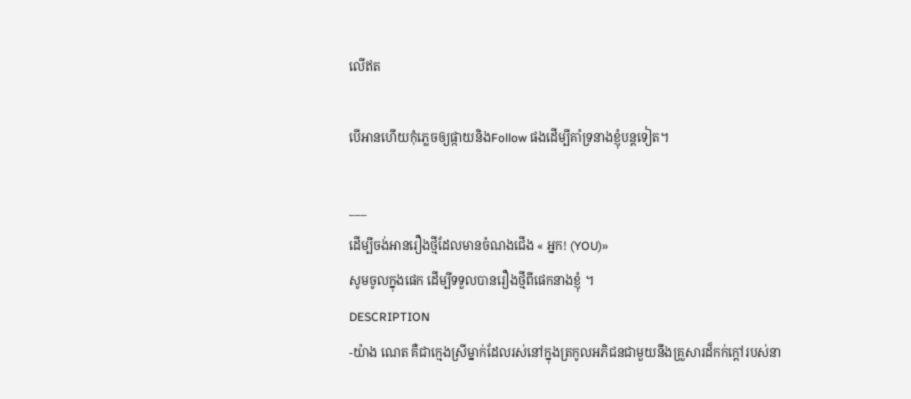លើឥត

បើអានហើយកុំភ្លេចឲ្យផ្កាយនិងFollow ផងដើម្បីគាំទ្រនាងខ្ញុំបន្តទៀត។

___
ដើម្បីចង់អានរឿងថ្មីដែលមានចំណងជើង « អ្នក! (YOU)»
សូមចូលក្នុងផេក ដើម្បីទទួលបានរឿងថ្មីពីផេកនាងខ្ញុំ ។
DESCRIPTION
-យ៉ាង ណេត គឺជាក្មេងស្រីម្នាក់ដែលរស់នៅក្នុងត្រកូលអភិជនជាមួយនឹងគ្រួសារដ៏កក់ក្តៅរបស់នា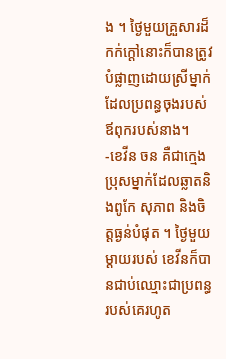ង ។ ថ្ងៃមួយគ្រួសារដ៏កក់ក្តៅនោះក៏បានត្រូវបំផ្លាញដោយស្រីម្នាក់ដែលប្រពន្ធចុងរបស់ឪពុករបស់នាង។
-ខេវីន ចន គឺជាក្មេងប្រុសម្នាក់ដែលឆ្លាតនិងពូកែ សុភាព និងចិត្តធ្ងន់បំផុត ។ ថ្ងៃមួយម្តាយរបស់ ខេវីនក៏បានជាប់ឈ្មោះជាប្រពន្ធរបស់គេរហូត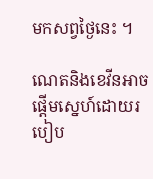មកសព្វថ្ងៃនេះ ។

ណេតនិងខេវីនអាចផ្តើមស្នេហ៍ដោយរបៀប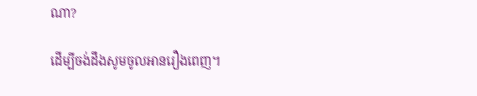ណា?

ដើម្បីចង់ដឹងសូមចូលអានរឿងពេញ។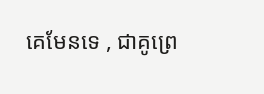គេមែនទេ , ជាគូព្រេ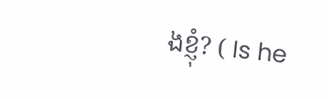ងខ្ញុំ? ( Is he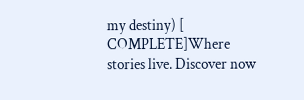my destiny) [ COMPLETE]Where stories live. Discover now